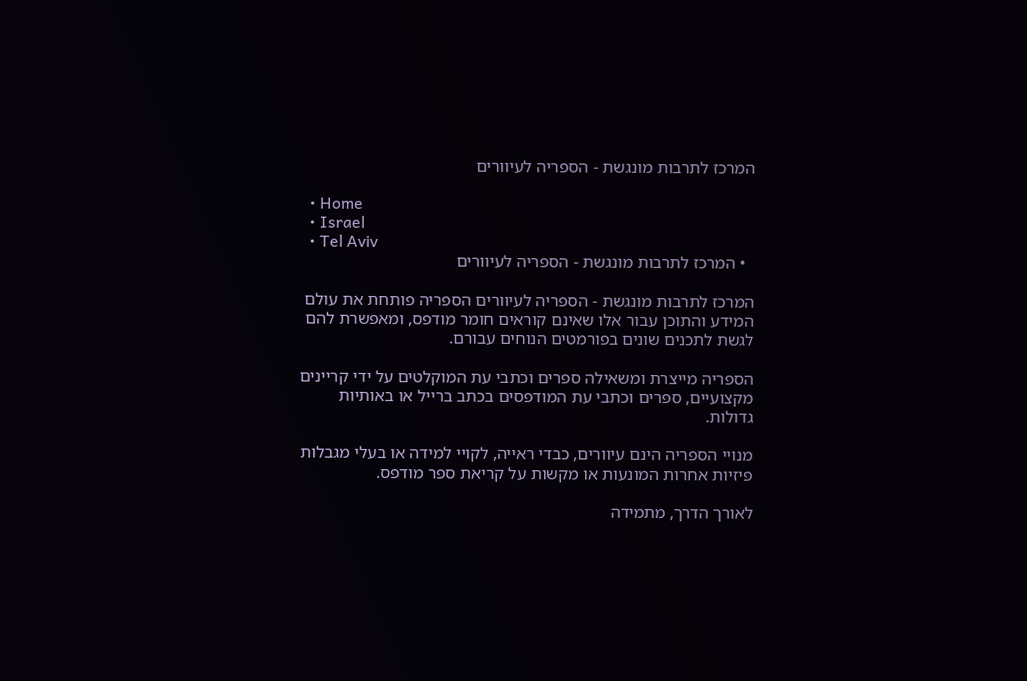המרכז לתרבות מונגשת - הספריה לעיוורים

  • Home
  • Israel
  • Tel Aviv
  • המרכז לתרבות מונגשת - הספריה לעיוורים

המרכז לתרבות מונגשת - הספריה לעיוורים הספריה פותחת את עולם המידע והתוכן עבור אלו שאינם קוראים חומר מודפס, ומאפשרת להם לגשת לתכנים שונים בפורמטים הנוחים עבורם.

הספריה מייצרת ומשאילה ספרים וכתבי עת המוקלטים על ידי קריינים מקצועיים, ספרים וכתבי עת המודפסים בכתב ברייל או באותיות גדולות.

מנויי הספריה הינם עיוורים, כבדי ראייה, לקויי למידה או בעלי מגבלות פיזיות אחרות המונעות או מקשות על קריאת ספר מודפס.

לאורך הדרך, מתמידה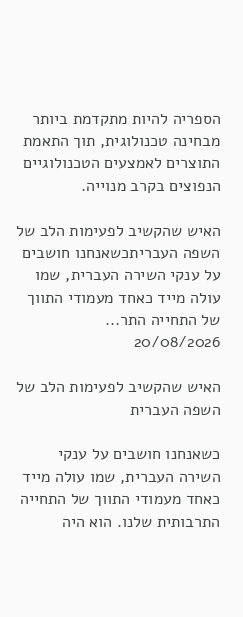הספריה להיות מתקדמת ביותר מבחינה טכנולוגית, תוך התאמת התוצרים לאמצעים הטכנולוגיים הנפוצים בקרב מנוייה.

האיש שהקשיב לפעימות הלב של השפה העבריתכשאנחנו חושבים על ענקי השירה העברית, שמו עולה מייד כאחד מעמודי התווך של התחייה התר...
20/08/2026

האיש שהקשיב לפעימות הלב של השפה העברית

כשאנחנו חושבים על ענקי השירה העברית, שמו עולה מייד כאחד מעמודי התווך של התחייה התרבותית שלנו. הוא היה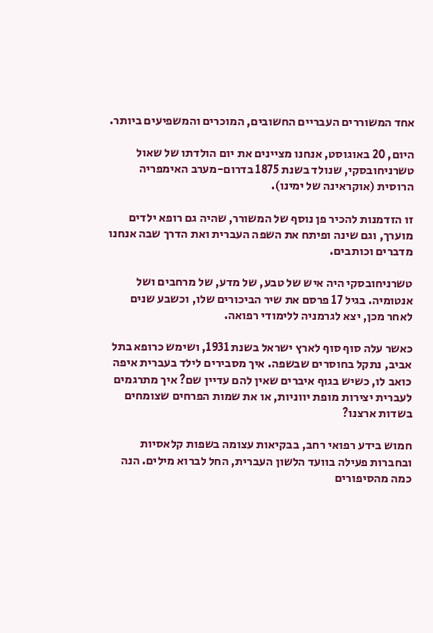אחד המשוררים העבריים החשובים, המוכרים והמשפיעים ביותר.

היום, 20 באוגוסט, אנחנו מציינים את יום הולדתו של שאול טשרניחובסקי, שנולד בשנת 1875 בדרום-מערב האימפריה הרוסית (אוקראינה של ימינו).

זו הזדמנות להכיר פן נוסף של המשורר, שהיה גם רופא ילדים מוערך, וגם שינה ופיתח את השפה העברית ואת הדרך שבה אנחנו מדברים וכותבים.

טשרניחובסקי היה איש של טבע, של מדע, של מרחבים ושל אנטומיה. בגיל 17 פרסם את שיר הביכורים שלו, וכשבע שנים לאחר מכן, יצא לגרמניה ללימודי רפואה.

כאשר עלה סוף סוף לארץ ישראל בשנת 1931, ושימש כרופא בתל אביב, נתקל בחוסרים שבשפה. איך מסבירים לילד בעברית איפה כואב לו, כשיש בגוף איברים שאין להם עדיין שם? איך מתרגמים לעברית יצירות מופת יווניות, או את שמות הפרחים שצומחים בשדות ארצנו?

חמוש בידע רפואי רחב, בבקיאות עצומה בשפות קלאסיות ובחברות פעילה בוועד הלשון העברית, החל לברוא מילים. הנה כמה מהסיפורים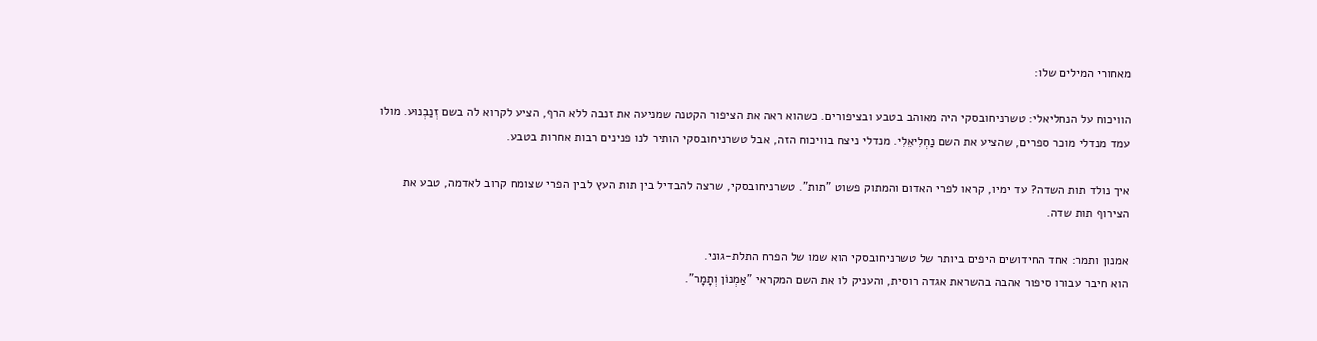מאחורי המילים שלו:

הוויכוח על הנחליאלי: טשרניחובסקי היה מאוהב בטבע ובציפורים. כשהוא ראה את הציפור הקטנה שמניעה את זנבה ללא הרף, הציע לקרוא לה בשם זְנַבְנוּע. מולו עמד מנדלי מוכר ספרים, שהציע את השם נַחְלִיאֵלִי. מנדלי ניצח בוויכוח הזה, אבל טשרניחובסקי הותיר לנו פנינים רבות אחרות בטבע.

איך נולד תות השדה? עד ימיו, קראו לפרי האדום והמתוק פשוט "תות". טשרניחובסקי, שרצה להבדיל בין תות העץ לבין הפרי שצומח קרוב לאדמה, טבע את הצירוף תות שדה.

אמנון ותמר: אחד החידושים היפים ביותר של טשרניחובסקי הוא שמו של הפרח התלת-גוני.
הוא חיבר עבורו סיפור אהבה בהשראת אגדה רוסית, והעניק לו את השם המקראי "אַמְנוֹן וְתָמָר".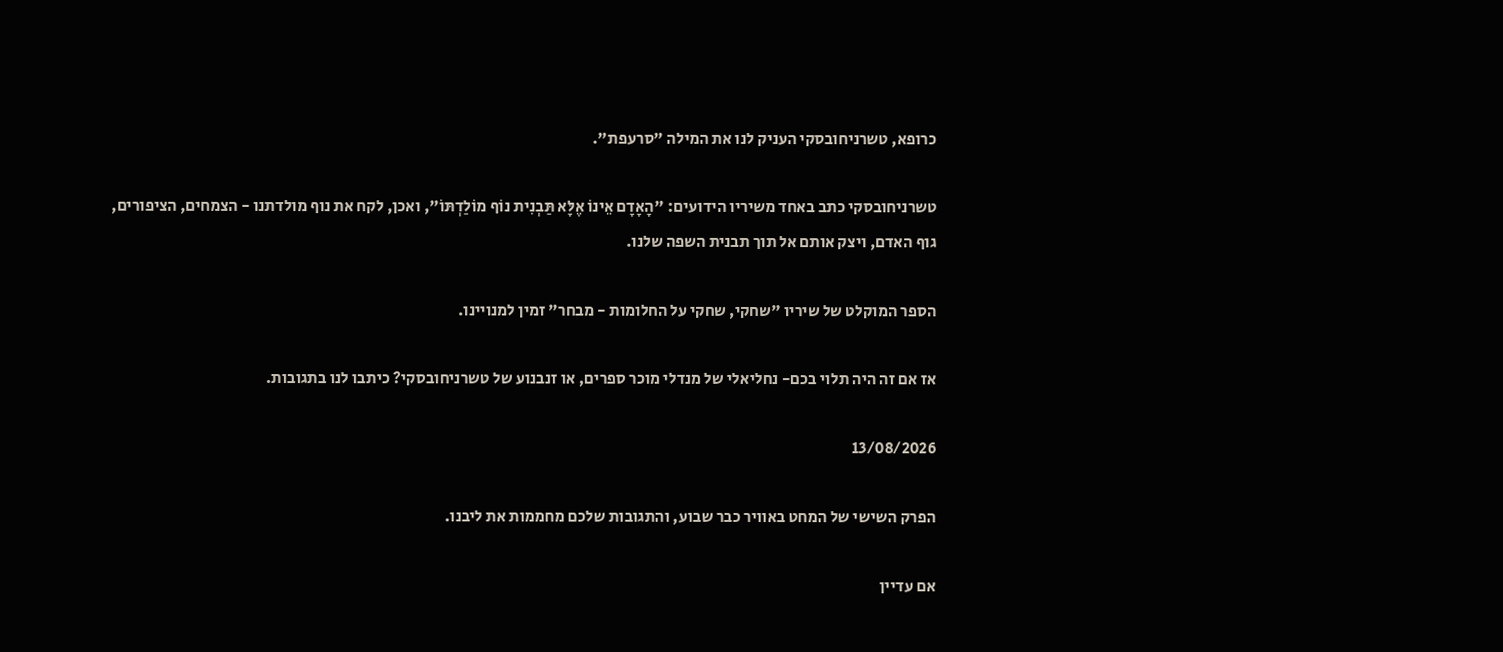כרופא, טשרניחובסקי העניק לנו את המילה "סרעפת".

טשרניחובסקי כתב באחד משיריו הידועים: "הָאָדָם אֵינוֹ אֶלָּא תַּבְנִית נוֹף מוֹלַדְתּוֹ", ואכן, לקח את נוף מולדתנו - הצמחים, הציפורים, גוף האדם, ויצק אותם אל תוך תבנית השפה שלנו.

הספר המוקלט של שיריו "שחקי, שחקי על החלומות - מבחר" זמין למנויינו.

אז אם זה היה תלוי בכם- נחליאלי של מנדלי מוכר ספרים, או זנבנוע של טשרניחובסקי? כיתבו לנו בתגובות.

13/08/2026

הפרק השישי של המחט באוויר כבר שבוע, והתגובות שלכם מחממות את ליבנו.

אם עדיין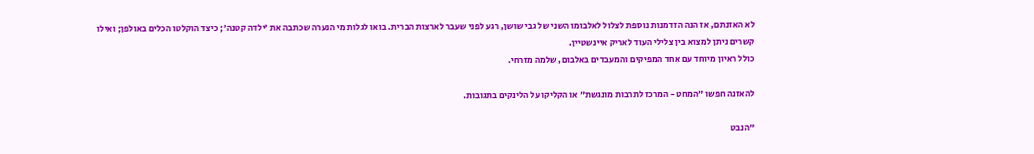לא האזנתם, אז הנה הזדמנות נוספת לצלול לאלבומו השני של גבי שושן, רגע לפני שעבר לארצות הברית. בואו לגלות מי הנערה שכתבה את ׳ילדה קטנה׳; כיצד הוקלטו הכלים באולפן; ואילו קשרים ניתן למצוא בין צלילי העוד לאריק איינשטיין.
כולל ראיון מיוחד עם אחד המפיקים והמעבדים באלבום, שלמה מזרחי.

להאזנה חפשו ״המחט - המרכז לתרבות מונגשת״ או הקליקו על הלינקים בתגובות.

"הנבט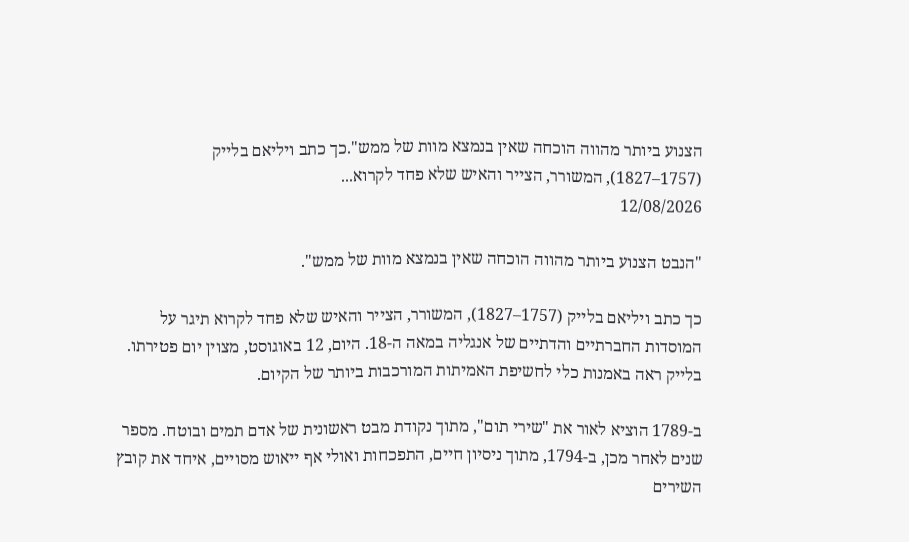הצנוע ביותר מהווה הוכחה שאין בנמצא מוות של ממש".כך כתב ויליאם בלייק (1757–1827), המשורר, הצייר והאיש שלא פחד לקרוא...
12/08/2026

"הנבט הצנוע ביותר מהווה הוכחה שאין בנמצא מוות של ממש".

כך כתב ויליאם בלייק (1757–1827), המשורר, הצייר והאיש שלא פחד לקרוא תיגר על המוסדות החברתיים והדתיים של אנגליה במאה ה-18. היום, 12 באוגוסט, מצוין יום פטירתו.
בלייק ראה באמנות כלי לחשיפת האמיתות המורכבות ביותר של הקיום.

ב-1789 הוציא לאור את "שירי תום", מתוך נקודת מבט ראשונית של אדם תמים ובוטח. מספר שנים לאחר מכן, ב-1794, מתוך ניסיון חיים, התפכחות ואולי אף ייאוש מסויים, איחד את קובץ השירים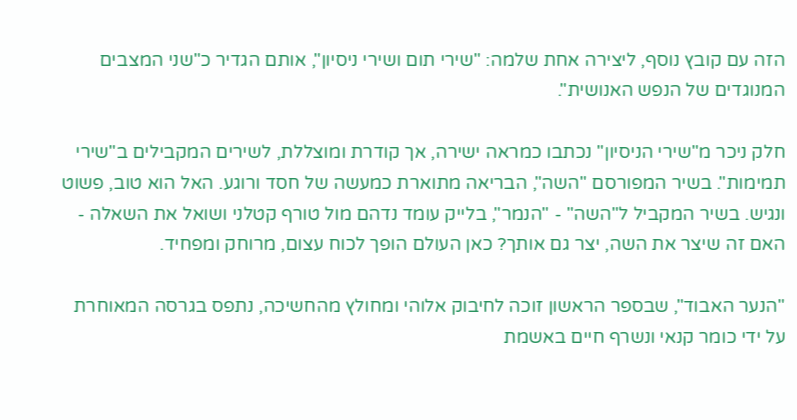הזה עם קובץ נוסף, ליצירה אחת שלמה: "שירי תום ושירי ניסיון", אותם הגדיר כ"שני המצבים המנוגדים של הנפש האנושית".

חלק ניכר מ"שירי הניסיון" נכתבו כמראה ישירה, אך קודרת ומוצללת, לשירים המקבילים ב"שירי תמימות". בשיר המפורסם "השה", הבריאה מתוארת כמעשה של חסד ורוגע. האל הוא טוב, פשוט ונגיש. בשיר המקביל ל"השה" - "הנמר", בלייק עומד נדהם מול טורף קטלני ושואל את השאלה - האם זה שיצר את השה, יצר גם אותך? כאן העולם הופך לכוח עצום, מרוחק ומפחיד.

"הנער האבוד", שבספר הראשון זוכה לחיבוק אלוהי ומחולץ מהחשיכה, נתפס בגרסה המאוחרת על ידי כומר קנאי ונשרף חיים באשמת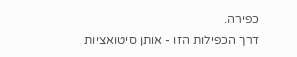כפירה.
דרך הכפילות הזו - אותן סיטואציות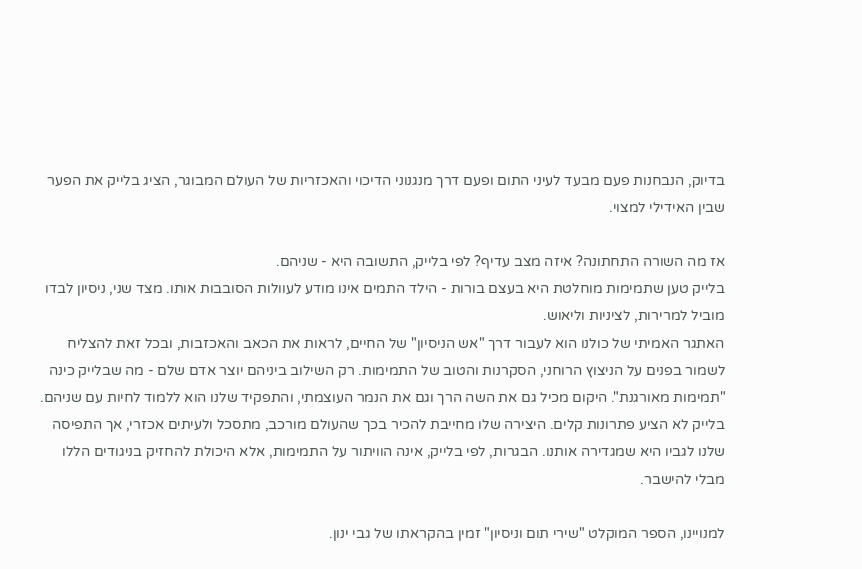בדיוק, הנבחנות פעם מבעד לעיני התום ופעם דרך מנגנוני הדיכוי והאכזריות של העולם המבוגר, הציג בלייק את הפער שבין האידילי למצוי.

אז מה השורה התחתונה? איזה מצב עדיף? לפי בלייק, התשובה היא - שניהם.
בלייק טען שתמימות מוחלטת היא בעצם בורות - הילד התמים אינו מודע לעוולות הסובבות אותו. מצד שני, ניסיון לבדו מוביל למרירות, לציניות וליאוש.
האתגר האמיתי של כולנו הוא לעבור דרך "אש הניסיון" של החיים, לראות את הכאב והאכזבות, ובכל זאת להצליח לשמור בפנים על הניצוץ הרוחני, הסקרנות והטוב של התמימות. רק השילוב ביניהם יוצר אדם שלם - מה שבלייק כינה "תמימות מאורגנת". היקום מכיל גם את השה הרך וגם את הנמר העוצמתי, והתפקיד שלנו הוא ללמוד לחיות עם שניהם.
בלייק לא הציע פתרונות קלים. היצירה שלו מחייבת להכיר בכך שהעולם מורכב, מתסכל ולעיתים אכזרי, אך התפיסה שלנו לגביו היא שמגדירה אותנו. הבגרות, לפי בלייק, אינה הוויתור על התמימות, אלא היכולת להחזיק בניגודים הללו מבלי להישבר.

למנויינו, הספר המוקלט "שירי תום וניסיון" זמין בהקראתו של גבי ינון.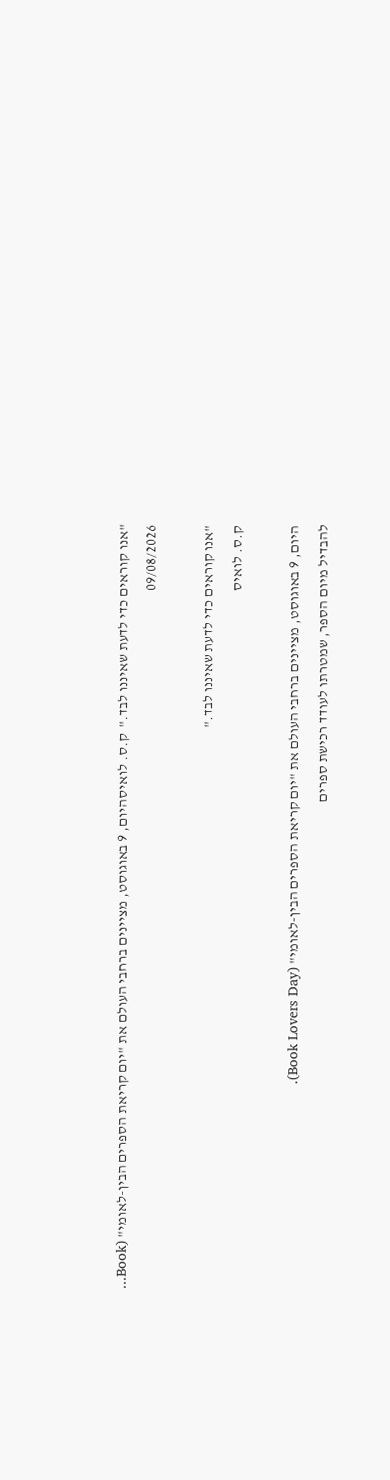"אנו קוראים כדי לדעת שאיננו לבד."  ק.ס. לואיסהיום, 9 באוגוסט, מציינים ברחבי העולם את "יום קריאת הספרים הבין-לאומי" (Book...
09/08/2026

"אנו קוראים כדי לדעת שאיננו לבד."
ק.ס. לואיס

היום, 9 באוגוסט, מציינים ברחבי העולם את "יום קריאת הספרים הבין-לאומי" (Book Lovers Day).
להבדיל מיום הספר, שמטרתו לעודד רכישת ספרים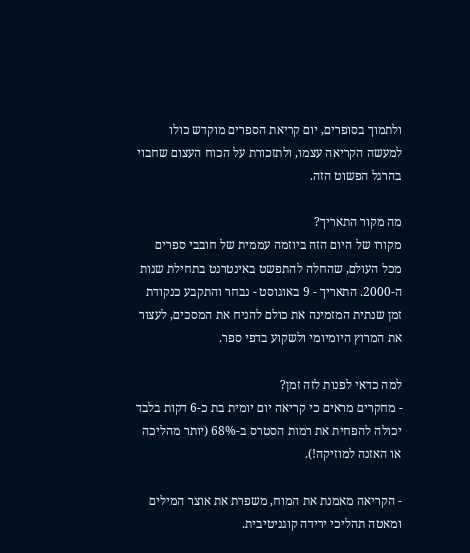ולתמוך בסופרים, יום קריאת הספרים מוקדש כולו למעשה הקריאה עצמו, ולתזכורת על הכוח העצום שחבוי בהרגל הפשוט הזה.

מה מקור התאריך?
מקורו של היום הזה ביוזמה עממית של חובבי ספרים מכל העולם, שהחלה להתפשט באינטרנט בתחילת שנות ה-2000. התאריך - 9 באוגוסט - נבחר והתקבע כנקודת זמן שנתית המזמינה את כולם להניח את המסכים, לעצור את המרוץ היומיומי ולשקוע בדפי ספר.

למה כדאי לפנות לזה זמן?
- מחקרים מראים כי קריאה יום יומית בת כ-6 דקות בלבד יכולה להפחית את רמות הסטרס ב-68% (יותר מהליכה או האזנה למוזיקה!).

- הקריאה מאמנת את המוח, משפרת את אוצר המילים ומאטה תהליכי ירידה קוגניטיבית.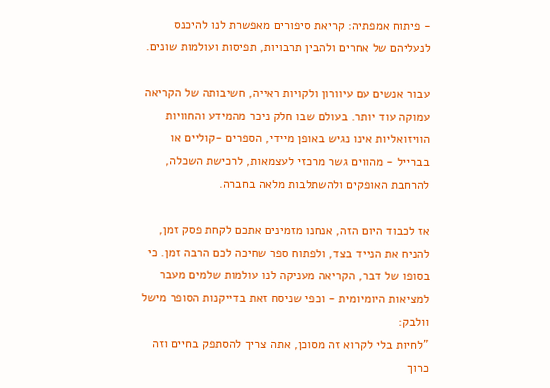- פיתוח אמפתיה: קריאת סיפורים מאפשרת לנו להיכנס לנעליהם של אחרים ולהבין תרבויות, תפיסות ועולמות שונים.

עבור אנשים עם עיוורון ולקויות ראייה, חשיבותה של הקריאה עמוקה עוד יותר. בעולם שבו חלק ניכר מהמידע והחוויות הוויזואליות אינו נגיש באופן מיידי, הספרים -קוליים או בברייל - מהווים גשר מרכזי לעצמאות, לרכישת השכלה, להרחבת האופקים ולהשתלבות מלאה בחברה.

אז לכבוד היום הזה, אנחנו מזמינים אתכם לקחת פסק זמן, להניח את הנייד בצד, ולפתוח ספר שחיכה לכם הרבה זמן. כי בסופו של דבר, הקריאה מעניקה לנו עולמות שלמים מעבר למציאות היומיומית - וכפי שניסח זאת בדייקנות הסופר מישל וולבק:
"לחיות בלי לקרוא זה מסוכן, אתה צריך להסתפק בחיים וזה כרוך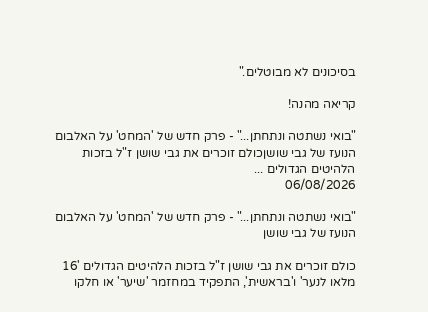בסיכונים לא מבוטלים."

קריאה מהנה!

"בואי נשתטה ונתחתן..." - פרק חדש של 'המחט' על האלבום הנועז של גבי שושןכולם זוכרים את גבי שושן ז"ל בזכות הלהיטים הגדולים ...
06/08/2026

"בואי נשתטה ונתחתן..." - פרק חדש של 'המחט' על האלבום הנועז של גבי שושן

כולם זוכרים את גבי שושן ז"ל בזכות הלהיטים הגדולים '16 מלאו לנער' ו'בראשית', התפקיד במחזמר 'שיער' או חלקו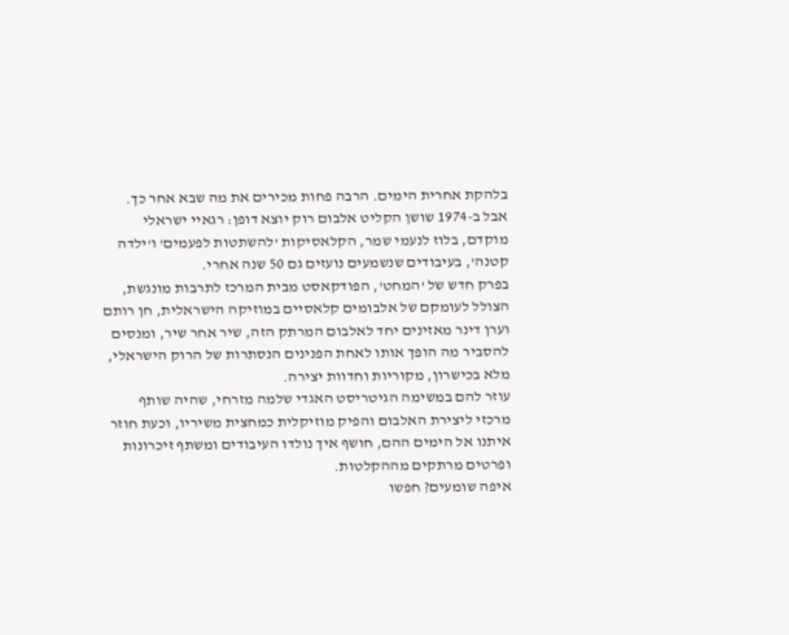בלהקת אחרית הימים. הרבה פחות מכירים את מה שבא אחר כך.
אבל ב-1974 שושן הקליט אלבום רוק יוצא דופן: רגאיי ישראלי מוקדם, בלוז לנעמי שמר, הקלאסיקות 'להשתטות לפעמים' ו'ילדה קטנה', בעיבודים שנשמעים נועזים גם 50 שנה אחרי.
בפרק חדש של 'המחט', הפודקאסט מבית המרכז לתרבות מונגשת, הצולל לעומקם של אלבומים קלאסיים במוזיקה הישראלית, חן רותם וערן דינר מאזינים יחד לאלבום המרתק הזה, שיר אחר שיר, ומנסים להסביר מה הופך אותו לאחת הפנינים הנסתרות של הרוק הישראלי, מלא בכישרון, מקוריות וחדוות יצירה.
עוזר להם במשימה הגיטריסט האגדי שלמה מזרחי, שהיה שותף מרכזי ליצירת האלבום והפיק מוזיקלית כמחצית משיריו, וכעת חוזר איתנו אל הימים ההם, חושף איך נולדו העיבודים ומשתף זיכרונות ופרטים מרתקים מההקלטות.
איפה שומעים? חפשו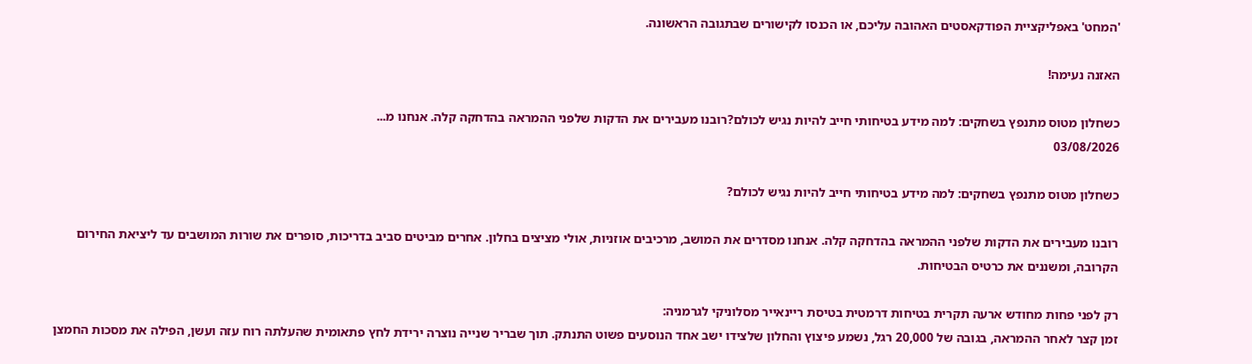'המחט' באפליקציית הפודקאסטים האהובה עליכם, או הכנסו לקישורים שבתגובה הראשונה.

האזנה נעימה!

כשחלון מטוס מתנפץ בשחקים: למה מידע בטיחותי חייב להיות נגיש לכולם?רובנו מעבירים את הדקות שלפני ההמראה בהדחקה קלה. אנחנו מ...
03/08/2026

כשחלון מטוס מתנפץ בשחקים: למה מידע בטיחותי חייב להיות נגיש לכולם?

רובנו מעבירים את הדקות שלפני ההמראה בהדחקה קלה. אנחנו מסדרים את המושב, מרכיבים אוזניות, אולי מציצים בחלון. אחרים מביטים סביב בדריכות, סופרים את שורות המושבים עד ליציאת החירום הקרובה, ומשננים את כרטיס הבטיחות.

רק לפני פחות מחודש ארעה תקרית בטיחות דרמטית בטיסת ריינאייר מסלוניקי לגרמניה:
זמן קצר לאחר ההמראה, בגובה של 20,000 רגל, נשמע פיצוץ והחלון שלצידו ישב אחד הנוסעים פשוט התנתק. תוך שבריר שנייה נוצרה ירידת לחץ פתאומית שהעלתה רוח עזה ועשן, הפילה את מסכות החמצן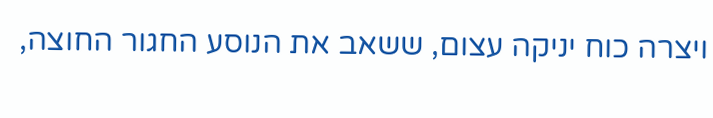ויצרה כוח יניקה עצום, ששאב את הנוסע החגור החוצה,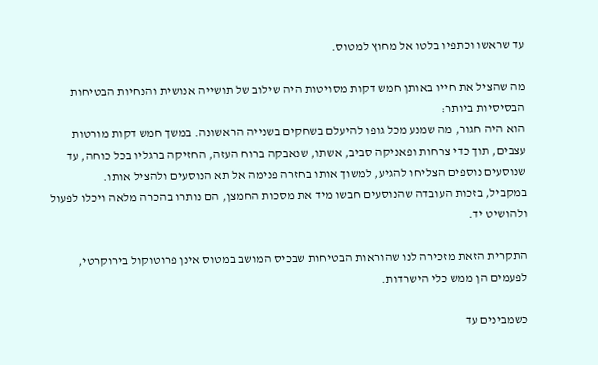עד שראשו וכתפיו בלטו אל מחוץ למטוס.

מה שהציל את חייו באותן חמש דקות מסויטות היה שילוב של תושייה אנושית והנחיות הבטיחות הבסיסיות ביותר:
הוא היה חגור, מה שמנע מכל גופו להיעלם בשחקים בשנייה הראשונה. במשך חמש דקות מורטות עצבים, תוך כדי צרחות ופאניקה סביב, אשתו, שנאבקה ברוח העזה, החזיקה ברגליו בכל כוחה, עד שנוסעים נוספים הצליחו להגיע, למשוך אותו בחזרה פנימה אל תא הנוסעים ולהציל אותו.
במקביל, בזכות העובדה שהנוסעים חבשו מיד את מסכות החמצן, הם נותרו בהכרה מלאה ויכלו לפעול ולהושיט יד.

התקרית הזאת מזכירה לנו שהוראות הבטיחות שבכיס המושב במטוס אינן פרוטוקול בירוקרטי, לפעמים הן ממש כלי הישרדות.

כשמבינים עד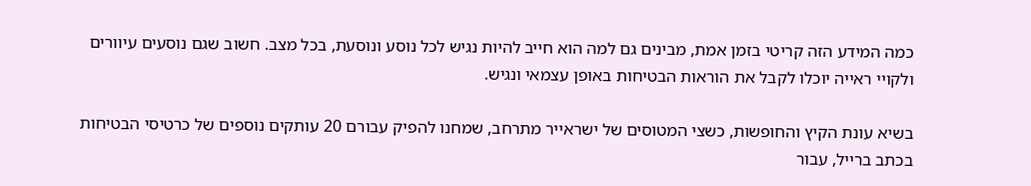כמה המידע הזה קריטי בזמן אמת, מבינים גם למה הוא חייב להיות נגיש לכל נוסע ונוסעת, בכל מצב. חשוב שגם נוסעים עיוורים ולקויי ראייה יוכלו לקבל את הוראות הבטיחות באופן עצמאי ונגיש.

בשיא עונת הקיץ והחופשות, כשצי המטוסים של ישראייר מתרחב, שמחנו להפיק עבורם 20 עותקים נוספים של כרטיסי הבטיחות בכתב ברייל, עבור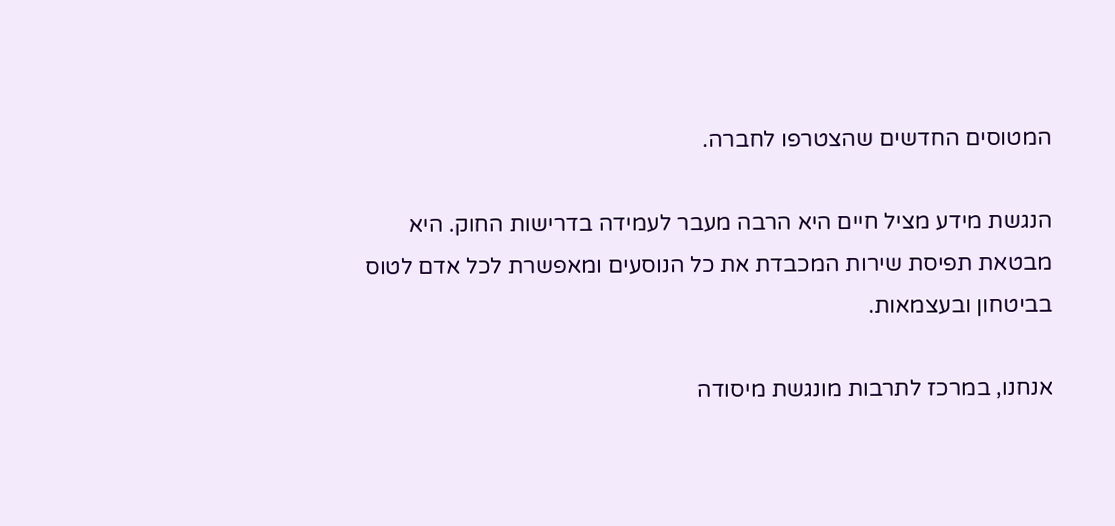המטוסים החדשים שהצטרפו לחברה.

הנגשת מידע מציל חיים היא הרבה מעבר לעמידה בדרישות החוק. היא מבטאת תפיסת שירות המכבדת את כל הנוסעים ומאפשרת לכל אדם לטוס בביטחון ובעצמאות.

אנחנו, במרכז לתרבות מונגשת מיסודה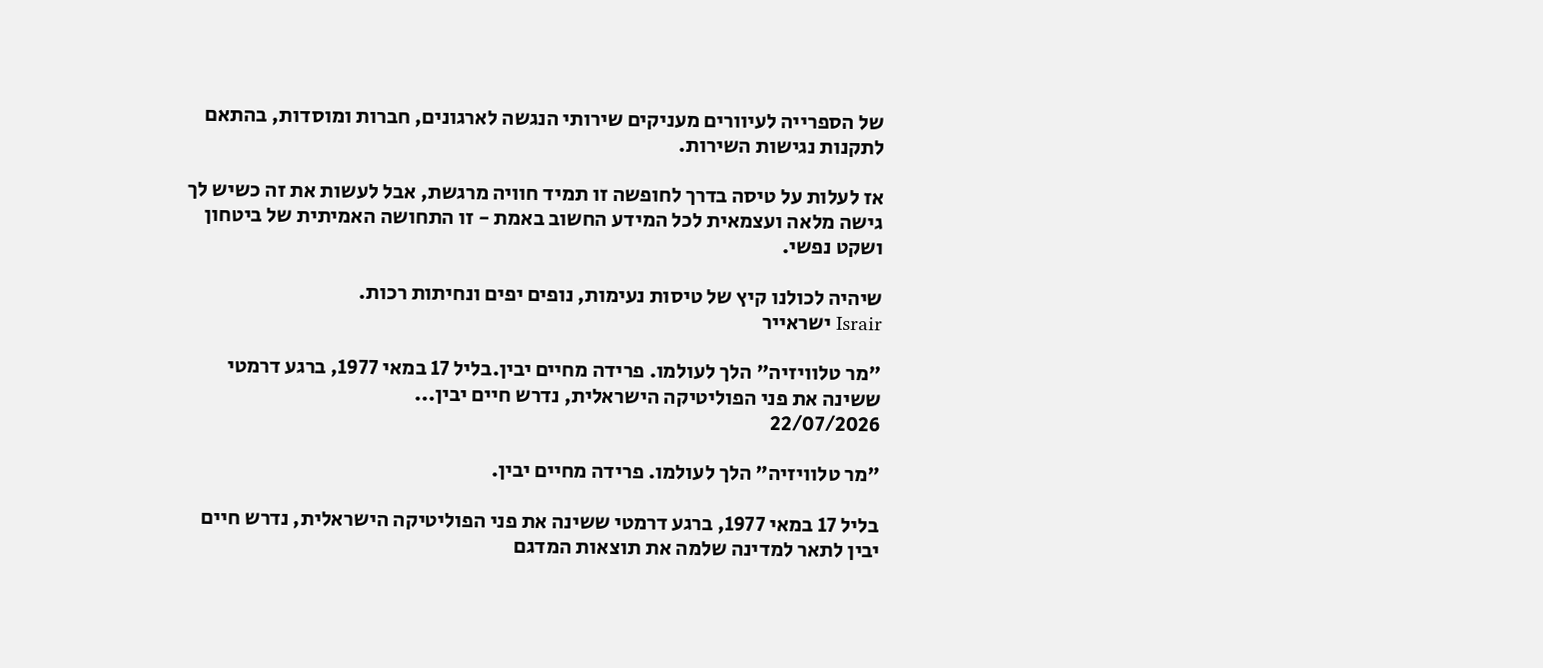של הספרייה לעיוורים מעניקים שירותי הנגשה לארגונים, חברות ומוסדות, בהתאם לתקנות נגישות השירות.

אז לעלות על טיסה בדרך לחופשה זו תמיד חוויה מרגשת, אבל לעשות את זה כשיש לך גישה מלאה ועצמאית לכל המידע החשוב באמת - זו התחושה האמיתית של ביטחון ושקט נפשי.

שיהיה לכולנו קיץ של טיסות נעימות, נופים יפים ונחיתות רכות.
Israir ישראייר

"מר טלוויזיה" הלך לעולמו. פרידה מחיים יבין.בליל 17 במאי 1977, ברגע דרמטי ששינה את פני הפוליטיקה הישראלית, נדרש חיים יבין...
22/07/2026

"מר טלוויזיה" הלך לעולמו. פרידה מחיים יבין.

בליל 17 במאי 1977, ברגע דרמטי ששינה את פני הפוליטיקה הישראלית, נדרש חיים יבין לתאר למדינה שלמה את תוצאות המדגם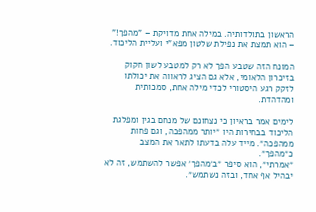הראשון בתולדותיה. במילה אחת מדויקת – "מהפך!" – הוא תמצת את נפילת שלטון מפא"י ועליית הליכוד.

המונח הזה שטבע הפך לא רק למטבע לשון חקוק בזיכרון הלאומי, אלא גם הציג לראווה את יכולתו לזקק רגע היסטורי לכדי מילה אחת, סמכותית ומהדהדת.

לימים אמר בראיון כי נצחונם של מנחם בגין ומפלגת הליכוד בבחירות היו ״יותר ממהפכה, וגם פחות ממהפכה״. מייד עלה בדעתו לתאר את המצב כ״מהפך״.
״אמרתי״, הוא סיפר ״ב׳מהפך׳ אפשר להשתמש, זה לא יבהיל אף אחד, ובזה נשתמש״.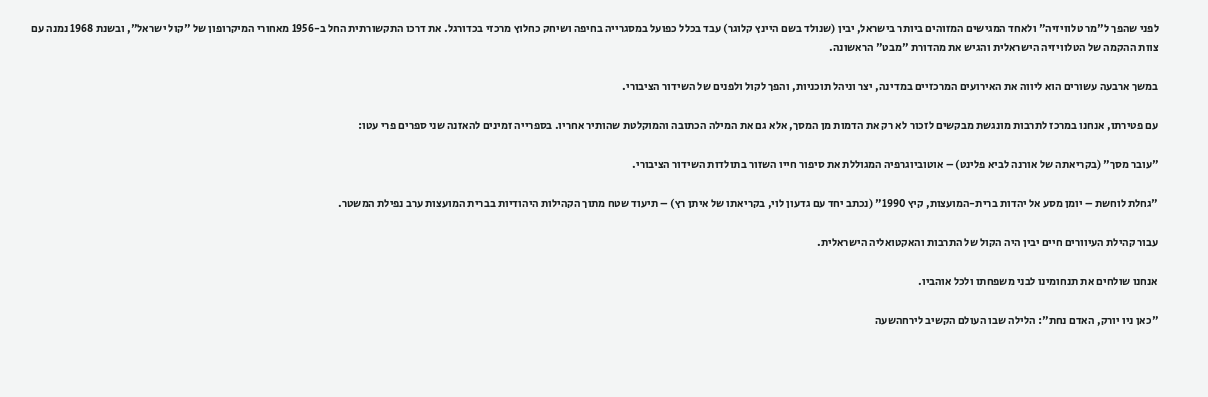לפני שהפך ל"מר טלוויזיה" ולאחד המגישים המזוהים ביותר בישראל, יבין (שנולד בשם היינץ קלוגר) עבד בכלל כפועל במסגרייה בחיפה ושיחק כחלוץ מרכזי בכדורגל. את דרכו התקשורתית החל ב-1956 מאחורי המיקרופון של "קול ישראל", ובשנת 1968 נמנה עם צוות ההקמה של הטלוויזיה הישראלית והגיש את מהדורת "מבט" הראשונה.

במשך ארבעה עשורים הוא ליווה את האירועים המרכזיים במדינה, יצר וניהל תוכניות, והפך לקול ולפנים של השידור הציבורי.

עם פטירתו, אנחנו במרכז לתרבות מונגשת מבקשים לזכור לא רק את הדמות מן המסך, אלא גם את המילה הכתובה והמוקלטת שהותיר אחריו. בספרייה זמינים להאזנה שני ספרים פרי עטו:

"עובר מסך" (בקריאתה של אורנה לביא פלינט) – אוטוביוגרפיה המגוללת את סיפור חייו השזור בתולדות השידור הציבורי.

"גחלת לוחשת – יומן מסע אל יהדות ברית-המועצות, קיץ 1990" (נכתב יחד עם גדעון לוי, בקריאתו של איתן רץ) – תיעוד שטח מתוך הקהילות היהודיות בברית המועצות ערב נפילת המשטר.

עבור קהילת העיוורים חיים יבין היה הקול של התרבות והאקטואליה הישראלית.

אנחנו שולחים את תנחומינו לבני משפחתו ולכל אוהביו.

"כאן ניו יורק, האדם נחת": הלילה שבו העולם הקשיב לירחהשעה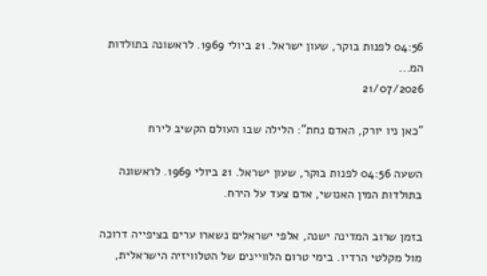04:56 לפנות בוקר, שעון ישראל. 21 ביולי 1969. לראשונה בתולדות המ...
21/07/2026

"כאן ניו יורק, האדם נחת": הלילה שבו העולם הקשיב לירח

השעה 04:56 לפנות בוקר, שעון ישראל. 21 ביולי 1969. לראשונה בתולדות המין האנושי, אדם צעד על הירח.

בזמן שרוב המדינה ישנה, אלפי ישראלים נשארו ערים בציפייה דרוכה מול מקלטי הרדיו. בימי טרום הלוויינים של הטלוויזיה הישראלית,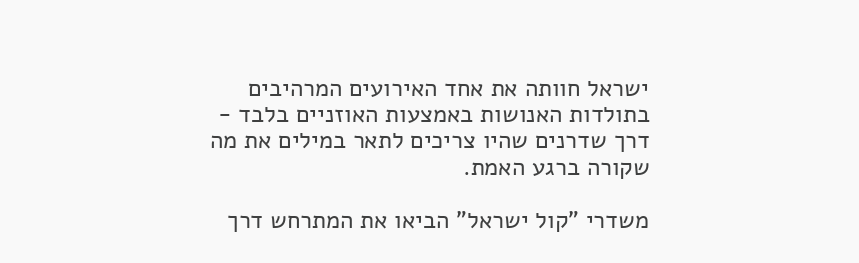ישראל חוותה את אחד האירועים המרהיבים בתולדות האנושות באמצעות האוזניים בלבד - דרך שדרנים שהיו צריכים לתאר במילים את מה שקורה ברגע האמת.

משדרי "קול ישראל" הביאו את המתרחש דרך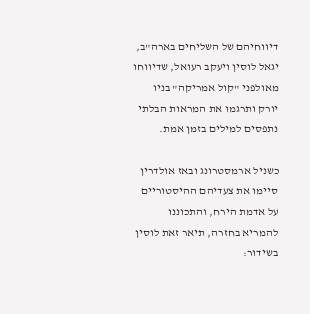דיווחיהם של השליחים בארה"ב, יגאל לוסין ויעקב רעואל, שדיווחו מאולפני "קול אמריקה" בניו יורק ותרגמו את המראות הבלתי נתפסים למילים בזמן אמת.

כשניל ארמסטרונג ובאז אולדרין סיימו את צעדיהם ההיסטוריים על אדמת הירח, והתכוננו להמריא בחזרה, תיאר זאת לוסין בשידור: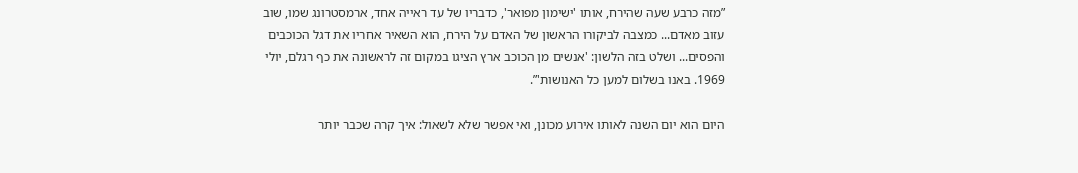”מזה כרבע שעה שהירח, אותו 'ישימון מפואר', כדבריו של עד ראייה אחד, ארמסטרונג שמו, שוב עזוב מאדם... כמצבה לביקורו הראשון של האדם על הירח, הוא השאיר אחריו את דגל הכוכבים והפסים... ושלט בזה הלשון: 'אנשים מן הכוכב ארץ הציגו במקום זה לראשונה את כף רגלם, יולי 1969. באנו בשלום למען כל האנושות'”.

היום הוא יום השנה לאותו אירוע מכונן, ואי אפשר שלא לשאול: איך קרה שכבר יותר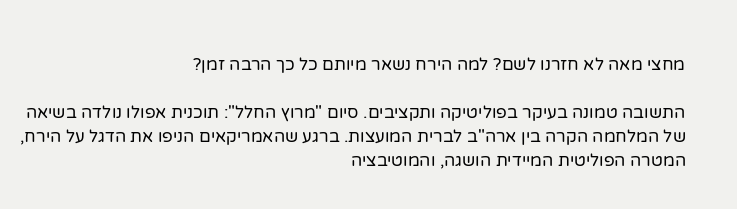מחצי מאה לא חזרנו לשם? למה הירח נשאר מיותם כל כך הרבה זמן?

התשובה טמונה בעיקר בפוליטיקה ותקציבים. סיום "מרוץ החלל": תוכנית אפולו נולדה בשיאה של המלחמה הקרה בין ארה"ב לברית המועצות. ברגע שהאמריקאים הניפו את הדגל על הירח, המטרה הפוליטית המיידית הושגה, והמוטיבציה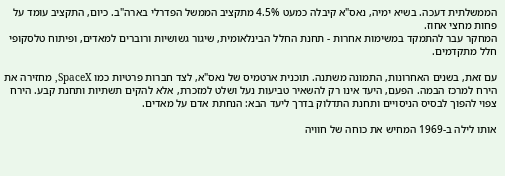הממשלתית דעכה. בשיא ימיה, נאס"א קיבלה כמעט 4.5% מתקציב הממשל הפדרלי בארה"ב. כיום, התקציב עומד על פחות מחצי אחוז.
המחקר עבר להתמקד במשימות אחרות - תחנת החלל הבינלאומית, שיגור גשושיות ורוברים למאדים, ופיתוח טלסקופי חלל מתקדמים.

עם זאת, בשנים האחרונות, התמונה משתנה. תוכנית ארטמיס של נאס"א, לצד חברות פרטיות כמו SpaceX, מחזירה את הירח למרכז הבמה. הפעם, היעד אינו רק להשאיר טביעות נעל ושלט למזכרת, אלא להקים תשתיות ותחנת קבע. הירח צפוי להפוך לבסיס הניסויים ותחנת התדלוק בדרך ליעד הבא: הנחתת אדם על מאדים.

אותו לילה ב-1969 המחיש את כוחה של חוויה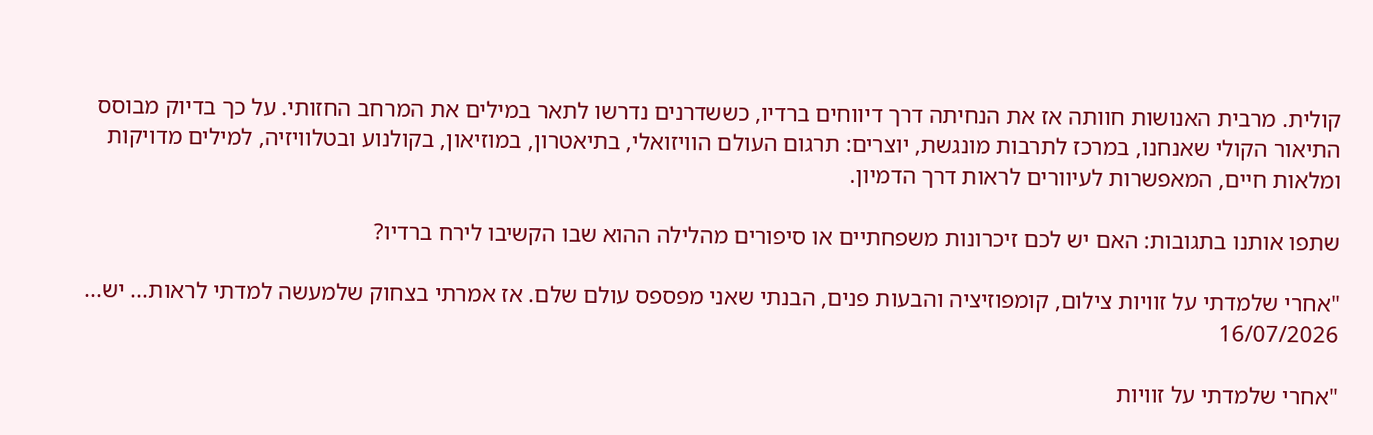קולית. מרבית האנושות חוותה אז את הנחיתה דרך דיווחים ברדיו, כששדרנים נדרשו לתאר במילים את המרחב החזותי. על כך בדיוק מבוסס התיאור הקולי שאנחנו, במרכז לתרבות מונגשת, יוצרים: תרגום העולם הוויזואלי, בתיאטרון, במוזיאון, בקולנוע ובטלוויזיה, למילים מדויקות ומלאות חיים, המאפשרות לעיוורים לראות דרך הדמיון.

שתפו אותנו בתגובות: האם יש לכם זיכרונות משפחתיים או סיפורים מהלילה ההוא שבו הקשיבו לירח ברדיו?

"אחרי שלמדתי על זוויות צילום, קומפוזיציה והבעות פנים, הבנתי שאני מפספס עולם שלם. אז אמרתי בצחוק שלמעשה למדתי לראות... יש...
16/07/2026

"אחרי שלמדתי על זוויות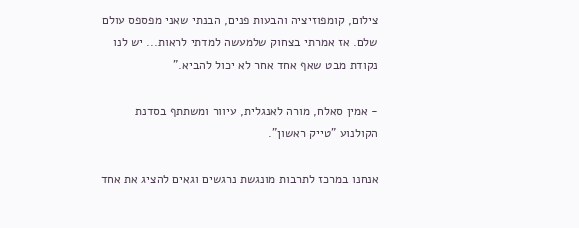צילום, קומפוזיציה והבעות פנים, הבנתי שאני מפספס עולם שלם. אז אמרתי בצחוק שלמעשה למדתי לראות... יש לנו נקודת מבט שאף אחד אחר לא יכול להביא."

- אמין סאלח, מורה לאנגלית, עיוור ומשתתף בסדנת הקולנוע "טייק ראשון".

אנחנו במרכז לתרבות מונגשת נרגשים וגאים להציג את אחד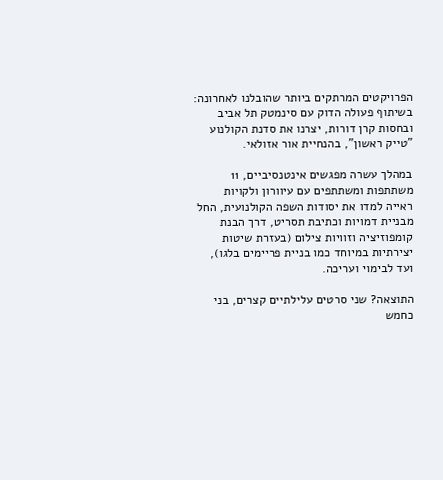הפרויקטים המרתקים ביותר שהובלנו לאחרונה: בשיתוף פעולה הדוק עם סינמטק תל אביב ובחסות קרן דורות, יצרנו את סדנת הקולנוע "טייק ראשון", בהנחיית אור אזולאי.

במהלך עשרה מפגשים אינטנסיביים, 11 משתתפות ומשתתפים עם עיוורון ולקויות ראייה למדו את יסודות השפה הקולנועית, החל מבניית דמויות וכתיבת תסריט, דרך הבנת קומפוזיציה וזוויות צילום (בעזרת שיטות יצירתיות במיוחד כמו בניית פריימים בלגו), ועד לבימוי ועריכה.

התוצאה? שני סרטים עלילתיים קצרים, בני כחמש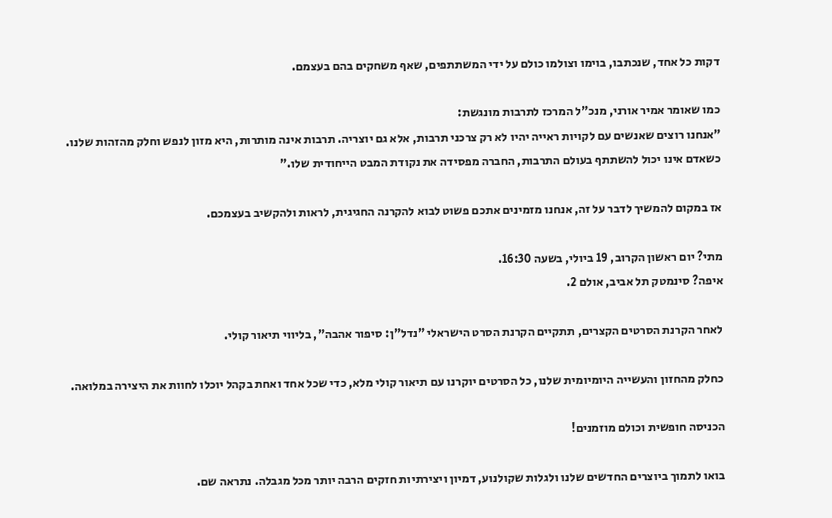דקות כל אחד, שנכתבו, בוימו וצולמו כולם על ידי המשתתפים, שאף משחקים בהם בעצמם.

כמו שאומר אמיר אורני, מנכ"ל המרכז לתרבות מונגשת:
"אנחנו רוצים שאנשים עם לקויות ראייה יהיו לא רק צרכני תרבות, אלא גם יוצריה. תרבות אינה מותרות, היא מזון לנפש וחלק מהזהות שלנו. כשאדם אינו יכול להשתתף בעולם התרבות, החברה מפסידה את נקודת המבט הייחודית שלו."

אז במקום להמשיך לדבר על זה, אנחנו מזמינים אתכם פשוט לבוא להקרנה החגיגית, לראות ולהקשיב בעצמכם.

מתי? יום ראשון הקרוב, 19 ביולי, בשעה 16:30.
איפה? סינמטק תל אביב, אולם 2.

לאחר הקרנת הסרטים הקצרים, תתקיים הקרנת הסרט הישראלי "נדל"ן: סיפור אהבה", בליווי תיאור קולי.

כחלק מהחזון והעשייה היומיומית שלנו, כל הסרטים יוקרנו עם תיאור קולי מלא, כדי שכל אחד ואחת בקהל יוכלו לחוות את היצירה במלואה.

הכניסה חופשית וכולם מוזמנים!

בואו לתמוך ביוצרים החדשים שלנו ולגלות שקולנוע, דמיון ויצירתיות חזקים הרבה יותר מכל מגבלה. נתראה שם.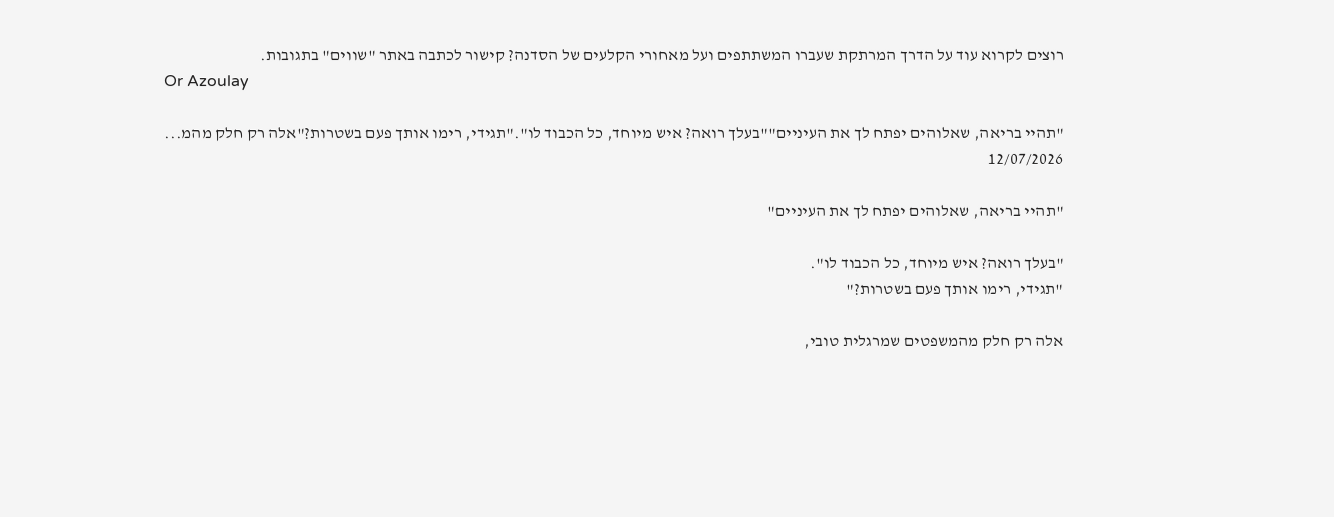רוצים לקרוא עוד על הדרך המרתקת שעברו המשתתפים ועל מאחורי הקלעים של הסדנה? קישור לכתבה באתר "שווים" בתגובות.
Or Azoulay

"תהיי בריאה, שאלוהים יפתח לך את העיניים""בעלך רואה? איש מיוחד, כל הכבוד לו"."תגידי, רימו אותך פעם בשטרות?"אלה רק חלק מהמ...
12/07/2026

"תהיי בריאה, שאלוהים יפתח לך את העיניים"

"בעלך רואה? איש מיוחד, כל הכבוד לו".
"תגידי, רימו אותך פעם בשטרות?"

אלה רק חלק מהמשפטים שמרגלית טובי,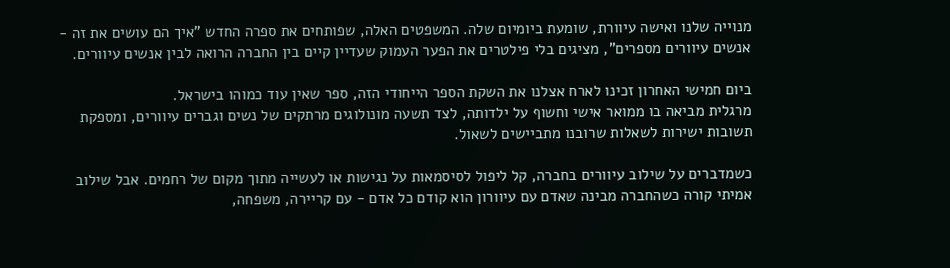מנוייה שלנו ואישה עיוורת, שומעת ביומיום שלה. המשפטים האלה, שפותחים את ספרה החדש "איך הם עושים את זה - אנשים עיוורים מספרים", מציגים בלי פילטרים את הפער העמוק שעדיין קיים בין החברה הרואה לבין אנשים עיוורים.

ביום חמישי האחרון זכינו לארח אצלנו את השקת הספר הייחודי הזה, ספר שאין עוד כמוהו בישראל.
מרגלית מביאה בו ממואר אישי וחשוף על ילדותה, לצד תשעה מונולוגים מרתקים של נשים וגברים עיוורים, ומספקת תשובות ישירות לשאלות שרובנו מתביישים לשאול.

כשמדברים על שילוב עיוורים בחברה, קל ליפול לסיסמאות על נגישות או לעשייה מתוך מקום של רחמים. אבל שילוב אמיתי קורה כשהחברה מבינה שאדם עם עיוורון הוא קודם כל אדם - עם קריירה, משפחה,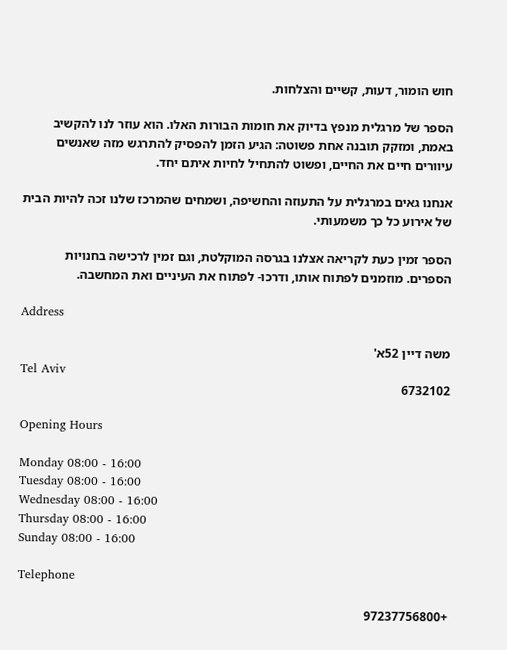חוש הומור, דעות, קשיים והצלחות.

הספר של מרגלית מנפץ בדיוק את חומות הבורות האלו. הוא עוזר לנו להקשיב באמת, ומזקק תובנה אחת פשוטה: הגיע הזמן להפסיק להתרגש מזה שאנשים עיוורים חיים את החיים, ופשוט להתחיל לחיות איתם יחד.

אנחנו גאים במרגלית על התעוזה והחשיפה, ושמחים שהמרכז שלנו זכה להיות הבית של אירוע כל כך משמעותי.

הספר זמין כעת לקריאה אצלנו בגרסה המוקלטת, וגם זמין לרכישה בחנויות הספרים. מוזמנים לפתוח אותו, ודרכו- לפתוח את העיניים ואת המחשבה.

Address

משה דיין 52א'
Tel Aviv
6732102

Opening Hours

Monday 08:00 - 16:00
Tuesday 08:00 - 16:00
Wednesday 08:00 - 16:00
Thursday 08:00 - 16:00
Sunday 08:00 - 16:00

Telephone

+97237756800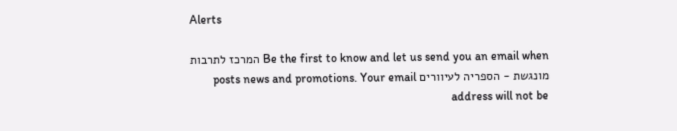Alerts

Be the first to know and let us send you an email when המרכז לתרבות מונגשת - הספריה לעיוורים posts news and promotions. Your email address will not be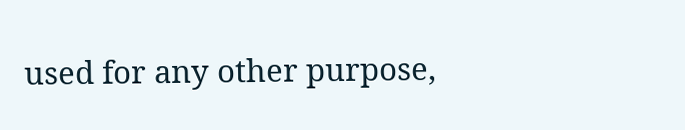used for any other purpose,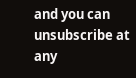and you can unsubscribe at any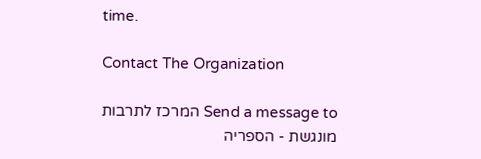time.

Contact The Organization

Send a message to המרכז לתרבות מונגשת - הספריה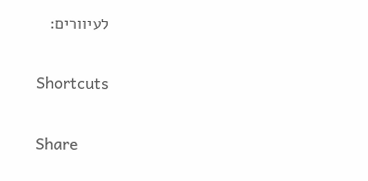לעיוורים:

Shortcuts

Share